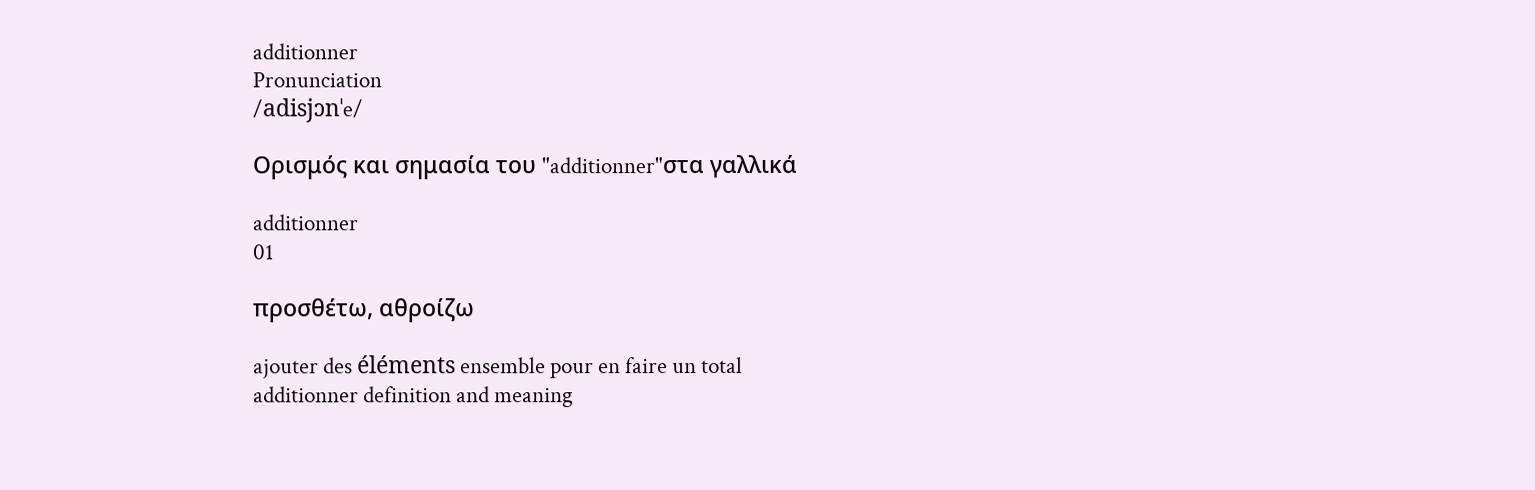additionner
Pronunciation
/adisjɔnˈe/

Ορισμός και σημασία του "additionner"στα γαλλικά

additionner
01

προσθέτω, αθροίζω

ajouter des éléments ensemble pour en faire un total
additionner definition and meaning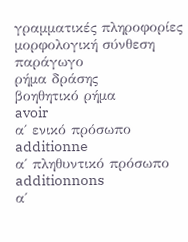γραμματικές πληροφορίες
μορφολογική σύνθεση
παράγωγο
ρήμα δράσης
βοηθητικό ρήμα
avoir
α΄ ενικό πρόσωπο
additionne
α΄ πληθυντικό πρόσωπο
additionnons
α΄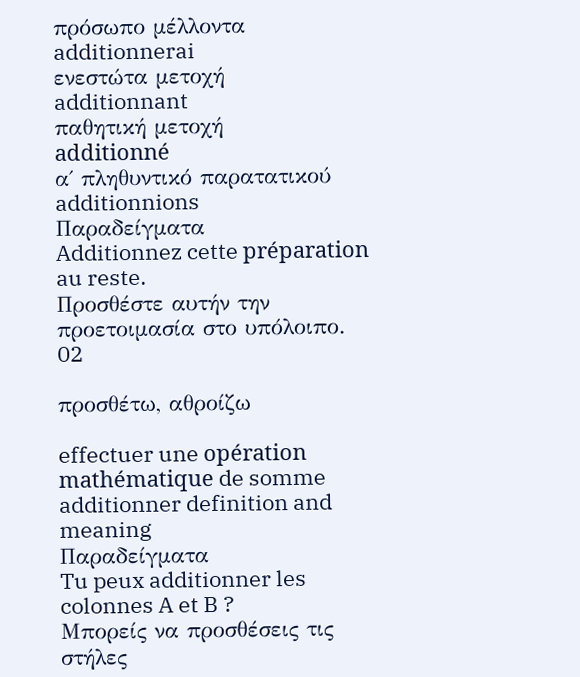πρόσωπο μέλλοντα
additionnerai
ενεστώτα μετοχή
additionnant
παθητική μετοχή
additionné
α΄ πληθυντικό παρατατικού
additionnions
Παραδείγματα
Additionnez cette préparation au reste.
Προσθέστε αυτήν την προετοιμασία στο υπόλοιπο.
02

προσθέτω, αθροίζω

effectuer une opération mathématique de somme
additionner definition and meaning
Παραδείγματα
Tu peux additionner les colonnes A et B ?
Μπορείς να προσθέσεις τις στήλες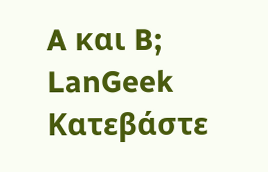A και B;
LanGeek
Κατεβάστε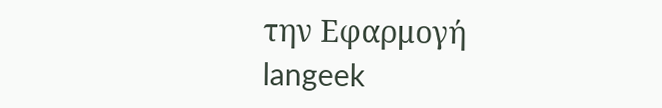την Εφαρμογή
langeek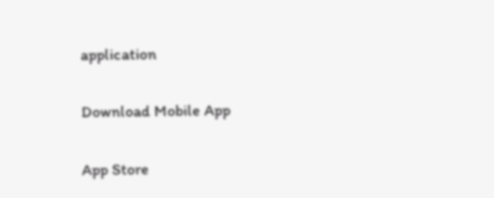application

Download Mobile App

App Store